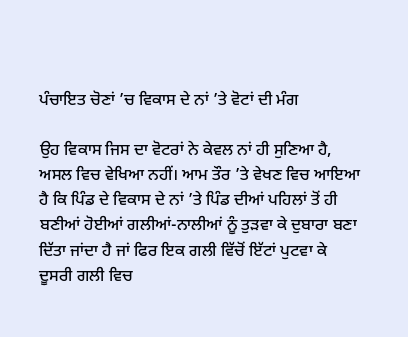ਪੰਚਾਇਤ ਚੋਣਾਂ ’ਚ ਵਿਕਾਸ ਦੇ ਨਾਂ ’ਤੇ ਵੋਟਾਂ ਦੀ ਮੰਗ

ਉਹ ਵਿਕਾਸ ਜਿਸ ਦਾ ਵੋਟਰਾਂ ਨੇ ਕੇਵਲ ਨਾਂ ਹੀ ਸੁਣਿਆ ਹੈ, ਅਸਲ ਵਿਚ ਵੇਖਿਆ ਨਹੀਂ। ਆਮ ਤੌਰ ’ਤੇ ਵੇਖਣ ਵਿਚ ਆਇਆ ਹੈ ਕਿ ਪਿੰਡ ਦੇ ਵਿਕਾਸ ਦੇ ਨਾਂ ’ਤੇ ਪਿੰਡ ਦੀਆਂ ਪਹਿਲਾਂ ਤੋਂ ਹੀ ਬਣੀਆਂ ਹੋਈਆਂ ਗਲੀਆਂ-ਨਾਲੀਆਂ ਨੂੰ ਤੁੜਵਾ ਕੇ ਦੁਬਾਰਾ ਬਣਾ ਦਿੱਤਾ ਜਾਂਦਾ ਹੈ ਜਾਂ ਫਿਰ ਇਕ ਗਲੀ ਵਿੱਚੋਂ ਇੱਟਾਂ ਪੁਟਵਾ ਕੇ ਦੂਸਰੀ ਗਲੀ ਵਿਚ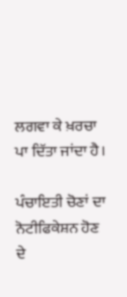ਲਗਵਾ ਕੇ ਖ਼ਰਚਾ ਪਾ ਦਿੱਤਾ ਜਾਂਦਾ ਹੈ।

ਪੰਚਾਇਤੀ ਚੋਣਾਂ ਦਾ ਨੋਟੀਫਿਕੇਸ਼ਨ ਹੋਣ ਦੇ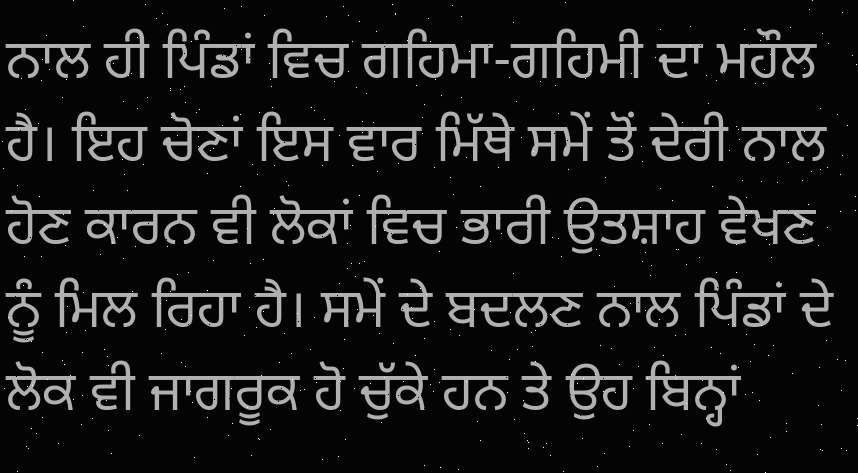ਨਾਲ ਹੀ ਪਿੰਡਾਂ ਵਿਚ ਗਹਿਮਾ-ਗਹਿਮੀ ਦਾ ਮਹੌਲ ਹੈ। ਇਹ ਚੋਣਾਂ ਇਸ ਵਾਰ ਮਿੱਥੇ ਸਮੇਂ ਤੋਂ ਦੇਰੀ ਨਾਲ ਹੋਣ ਕਾਰਨ ਵੀ ਲੋਕਾਂ ਵਿਚ ਭਾਰੀ ਉਤਸ਼ਾਹ ਵੇਖਣ ਨੂੰ ਮਿਲ ਰਿਹਾ ਹੈ। ਸਮੇਂ ਦੇ ਬਦਲਣ ਨਾਲ ਪਿੰਡਾਂ ਦੇ ਲੋਕ ਵੀ ਜਾਗਰੂਕ ਹੋ ਚੁੱਕੇ ਹਨ ਤੇ ਉਹ ਬਿਨ੍ਹਾਂ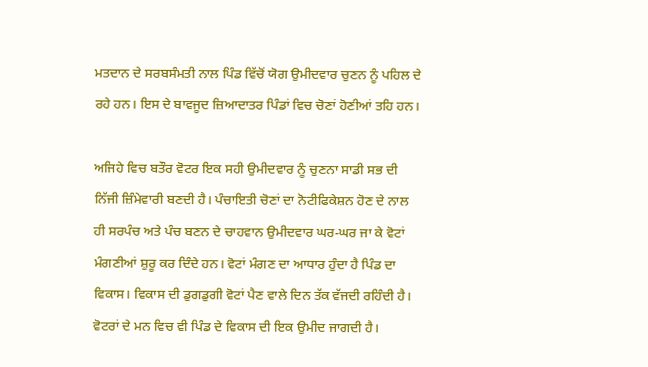ਮਤਦਾਨ ਦੇ ਸਰਬਸੰਮਤੀ ਨਾਲ ਪਿੰਡ ਵਿੱਚੋਂ ਯੋਗ ਉਮੀਦਵਾਰ ਚੁਣਨ ਨੂੰ ਪਹਿਲ ਦੇ ਰਹੇ ਹਨ। ਇਸ ਦੇ ਬਾਵਜੂਦ ਜ਼ਿਆਦਾਤਰ ਪਿੰਡਾਂ ਵਿਚ ਚੋਣਾਂ ਹੋਣੀਆਂ ਤਹਿ ਹਨ।

ਅਜਿਹੇ ਵਿਚ ਬਤੌਰ ਵੋਟਰ ਇਕ ਸਹੀ ਉਮੀਦਵਾਰ ਨੂੰ ਚੁਣਨਾ ਸਾਡੀ ਸਭ ਦੀ ਨਿੱਜੀ ਜ਼ਿੰਮੇਵਾਰੀ ਬਣਦੀ ਹੈ। ਪੰਚਾਇਤੀ ਚੋਣਾਂ ਦਾ ਨੋਟੀਫਿਕੇਸ਼ਨ ਹੋਣ ਦੇ ਨਾਲ ਹੀ ਸਰਪੰਚ ਅਤੇ ਪੰਚ ਬਣਨ ਦੇ ਚਾਹਵਾਨ ਉਮੀਦਵਾਰ ਘਰ-ਘਰ ਜਾ ਕੇ ਵੋਟਾਂ ਮੰਗਣੀਆਂ ਸ਼ੁਰੂ ਕਰ ਦਿੰਦੇ ਹਨ। ਵੋਟਾਂ ਮੰਗਣ ਦਾ ਆਧਾਰ ਹੁੰਦਾ ਹੈ ਪਿੰਡ ਦਾ ਵਿਕਾਸ। ਵਿਕਾਸ ਦੀ ਡੁਗਡੁਗੀ ਵੋਟਾਂ ਪੈਣ ਵਾਲੇ ਦਿਨ ਤੱਕ ਵੱਜਦੀ ਰਹਿੰਦੀ ਹੈ। ਵੋਟਰਾਂ ਦੇ ਮਨ ਵਿਚ ਵੀ ਪਿੰਡ ਦੇ ਵਿਕਾਸ ਦੀ ਇਕ ਉਮੀਦ ਜਾਗਦੀ ਹੈ।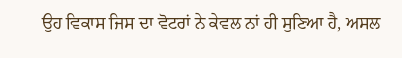ਉਹ ਵਿਕਾਸ ਜਿਸ ਦਾ ਵੋਟਰਾਂ ਨੇ ਕੇਵਲ ਨਾਂ ਹੀ ਸੁਣਿਆ ਹੈ, ਅਸਲ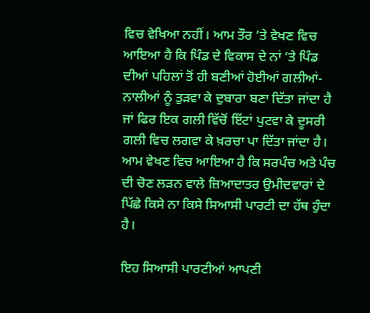ਵਿਚ ਵੇਖਿਆ ਨਹੀਂ। ਆਮ ਤੌਰ ’ਤੇ ਵੇਖਣ ਵਿਚ ਆਇਆ ਹੈ ਕਿ ਪਿੰਡ ਦੇ ਵਿਕਾਸ ਦੇ ਨਾਂ ’ਤੇ ਪਿੰਡ ਦੀਆਂ ਪਹਿਲਾਂ ਤੋਂ ਹੀ ਬਣੀਆਂ ਹੋਈਆਂ ਗਲੀਆਂ-ਨਾਲੀਆਂ ਨੂੰ ਤੁੜਵਾ ਕੇ ਦੁਬਾਰਾ ਬਣਾ ਦਿੱਤਾ ਜਾਂਦਾ ਹੈ ਜਾਂ ਫਿਰ ਇਕ ਗਲੀ ਵਿੱਚੋਂ ਇੱਟਾਂ ਪੁਟਵਾ ਕੇ ਦੂਸਰੀ ਗਲੀ ਵਿਚ ਲਗਵਾ ਕੇ ਖ਼ਰਚਾ ਪਾ ਦਿੱਤਾ ਜਾਂਦਾ ਹੈ। ਆਮ ਵੇਖਣ ਵਿਚ ਆਇਆ ਹੈ ਕਿ ਸਰਪੰਚ ਅਤੇ ਪੰਚ ਦੀ ਚੋਣ ਲੜਨ ਵਾਲੇ ਜ਼ਿਆਦਾਤਰ ਉਮੀਦਵਾਰਾਂ ਦੇ ਪਿੱਛੇ ਕਿਸੇ ਨਾ ਕਿਸੇ ਸਿਆਸੀ ਪਾਰਟੀ ਦਾ ਹੱਥ ਹੁੰਦਾ ਹੈ।

ਇਹ ਸਿਆਸੀ ਪਾਰਟੀਆਂ ਆਪਣੀ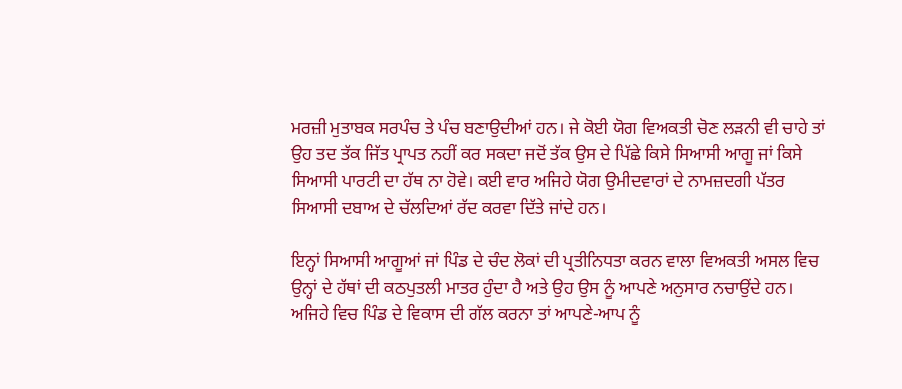ਮਰਜ਼ੀ ਮੁਤਾਬਕ ਸਰਪੰਚ ਤੇ ਪੰਚ ਬਣਾਉਦੀਆਂ ਹਨ। ਜੇ ਕੋਈ ਯੋਗ ਵਿਅਕਤੀ ਚੋਣ ਲੜਨੀ ਵੀ ਚਾਹੇ ਤਾਂ ਉਹ ਤਦ ਤੱਕ ਜਿੱਤ ਪ੍ਰਾਪਤ ਨਹੀਂ ਕਰ ਸਕਦਾ ਜਦੋਂ ਤੱਕ ਉਸ ਦੇ ਪਿੱਛੇ ਕਿਸੇ ਸਿਆਸੀ ਆਗੂ ਜਾਂ ਕਿਸੇ ਸਿਆਸੀ ਪਾਰਟੀ ਦਾ ਹੱਥ ਨਾ ਹੋਵੇ। ਕਈ ਵਾਰ ਅਜਿਹੇ ਯੋਗ ਉਮੀਦਵਾਰਾਂ ਦੇ ਨਾਮਜ਼ਦਗੀ ਪੱਤਰ ਸਿਆਸੀ ਦਬਾਅ ਦੇ ਚੱਲਦਿਆਂ ਰੱਦ ਕਰਵਾ ਦਿੱਤੇ ਜਾਂਦੇ ਹਨ।

ਇਨ੍ਹਾਂ ਸਿਆਸੀ ਆਗੂਆਂ ਜਾਂ ਪਿੰਡ ਦੇ ਚੰਦ ਲੋਕਾਂ ਦੀ ਪ੍ਰਤੀਨਿਧਤਾ ਕਰਨ ਵਾਲਾ ਵਿਅਕਤੀ ਅਸਲ ਵਿਚ ਉਨ੍ਹਾਂ ਦੇ ਹੱਥਾਂ ਦੀ ਕਠਪੁਤਲੀ ਮਾਤਰ ਹੁੰਦਾ ਹੈ ਅਤੇ ਉਹ ਉਸ ਨੂੰ ਆਪਣੇ ਅਨੁਸਾਰ ਨਚਾਉਂਦੇ ਹਨ। ਅਜਿਹੇ ਵਿਚ ਪਿੰਡ ਦੇ ਵਿਕਾਸ ਦੀ ਗੱਲ ਕਰਨਾ ਤਾਂ ਆਪਣੇ-ਆਪ ਨੂੰ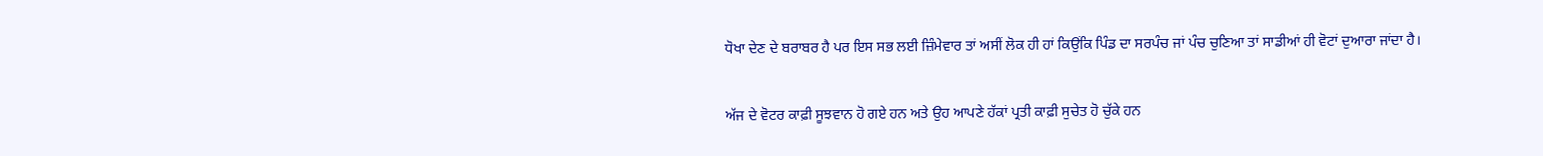ਧੋਖਾ ਦੇਣ ਦੇ ਬਰਾਬਰ ਹੈ ਪਰ ਇਸ ਸਭ ਲਈ ਜ਼ਿੰਮੇਵਾਰ ਤਾਂ ਅਸੀਂ ਲੋਕ ਹੀ ਹਾਂ ਕਿਉਂਕਿ ਪਿੰਡ ਦਾ ਸਰਪੰਚ ਜਾਂ ਪੰਚ ਚੁਣਿਆ ਤਾਂ ਸਾਡੀਆਂ ਹੀ ਵੋਟਾਂ ਦੁਆਰਾ ਜਾਂਦਾ ਹੈ।

ਅੱਜ ਦੇ ਵੋਟਰ ਕਾਫ਼ੀ ਸੂਝਵਾਨ ਹੋ ਗਏ ਹਨ ਅਤੇ ਉਹ ਆਪਣੇ ਹੱਕਾਂ ਪ੍ਰਤੀ ਕਾਫ਼ੀ ਸੁਚੇਤ ਹੋ ਚੁੱਕੇ ਹਨ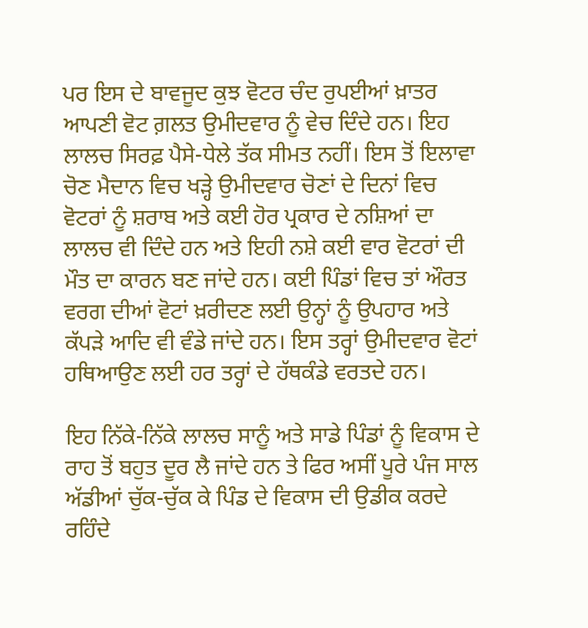ਪਰ ਇਸ ਦੇ ਬਾਵਜੂਦ ਕੁਝ ਵੋਟਰ ਚੰਦ ਰੁਪਈਆਂ ਖ਼ਾਤਰ ਆਪਣੀ ਵੋਟ ਗ਼ਲਤ ਉਮੀਦਵਾਰ ਨੂੰ ਵੇਚ ਦਿੰਦੇ ਹਨ। ਇਹ ਲਾਲਚ ਸਿਰਫ਼ ਪੈਸੇ-ਧੇਲੇ ਤੱਕ ਸੀਮਤ ਨਹੀਂ। ਇਸ ਤੋਂ ਇਲਾਵਾ ਚੋਣ ਮੈਦਾਨ ਵਿਚ ਖੜ੍ਹੇ ਉਮੀਦਵਾਰ ਚੋਣਾਂ ਦੇ ਦਿਨਾਂ ਵਿਚ ਵੋਟਰਾਂ ਨੂੰ ਸ਼ਰਾਬ ਅਤੇ ਕਈ ਹੋਰ ਪ੍ਰਕਾਰ ਦੇ ਨਸ਼ਿਆਂ ਦਾ ਲਾਲਚ ਵੀ ਦਿੰਦੇ ਹਨ ਅਤੇ ਇਹੀ ਨਸ਼ੇ ਕਈ ਵਾਰ ਵੋਟਰਾਂ ਦੀ ਮੌਤ ਦਾ ਕਾਰਨ ਬਣ ਜਾਂਦੇ ਹਨ। ਕਈ ਪਿੰਡਾਂ ਵਿਚ ਤਾਂ ਔਰਤ ਵਰਗ ਦੀਆਂ ਵੋਟਾਂ ਖ਼ਰੀਦਣ ਲਈ ਉਨ੍ਹਾਂ ਨੂੰ ਉਪਹਾਰ ਅਤੇ ਕੱਪੜੇ ਆਦਿ ਵੀ ਵੰਡੇ ਜਾਂਦੇ ਹਨ। ਇਸ ਤਰ੍ਹਾਂ ਉਮੀਦਵਾਰ ਵੋਟਾਂ ਹਥਿਆਉਣ ਲਈ ਹਰ ਤਰ੍ਹਾਂ ਦੇ ਹੱਥਕੰਡੇ ਵਰਤਦੇ ਹਨ।

ਇਹ ਨਿੱਕੇ-ਨਿੱਕੇ ਲਾਲਚ ਸਾਨੂੰ ਅਤੇ ਸਾਡੇ ਪਿੰਡਾਂ ਨੂੰ ਵਿਕਾਸ ਦੇ ਰਾਹ ਤੋਂ ਬਹੁਤ ਦੂਰ ਲੈ ਜਾਂਦੇ ਹਨ ਤੇ ਫਿਰ ਅਸੀਂ ਪੂਰੇ ਪੰਜ ਸਾਲ ਅੱਡੀਆਂ ਚੁੱਕ-ਚੁੱਕ ਕੇ ਪਿੰਡ ਦੇ ਵਿਕਾਸ ਦੀ ਉਡੀਕ ਕਰਦੇ ਰਹਿੰਦੇ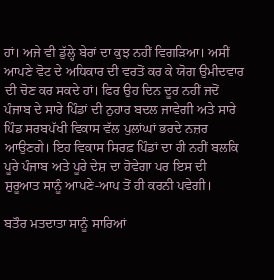ਹਾਂ। ਅਜੇ ਵੀ ਡੁੱਲ੍ਹੇ ਬੇਰਾਂ ਦਾ ਕੁਝ ਨਹੀਂ ਵਿਗੜਿਆ। ਅਸੀਂ ਆਪਣੇ ਵੋਟ ਦੇ ਅਧਿਕਾਰ ਦੀ ਵਰਤੋਂ ਕਰ ਕੇ ਯੋਗ ਉਮੀਦਵਾਰ ਦੀ ਚੋਣ ਕਰ ਸਕਦੇ ਹਾਂ। ਫਿਰ ਉਹ ਦਿਨ ਦੂਰ ਨਹੀਂ ਜਦੋਂ ਪੰਜਾਬ ਦੇ ਸਾਰੇ ਪਿੰਡਾਂ ਦੀ ਨੁਹਾਰ ਬਦਲ ਜਾਵੇਗੀ ਅਤੇ ਸਾਰੇ ਪਿੰਡ ਸਰਬਪੱਖੀ ਵਿਕਾਸ ਵੱਲ ਪੁਲਾਂਘਾਂ ਭਰਦੇ ਨਜ਼ਰ ਆਉਣਗੇ। ਇਹ ਵਿਕਾਸ ਸਿਰਫ਼ ਪਿੰਡਾਂ ਦਾ ਹੀ ਨਹੀਂ ਬਲਕਿ ਪੂਰੇ ਪੰਜਾਬ ਅਤੇ ਪੂਰੇ ਦੇਸ਼ ਦਾ ਹੋਵੇਗਾ ਪਰ ਇਸ ਦੀ ਸ਼ੁਰੂਆਤ ਸਾਨੂੰ ਆਪਣੇ-ਆਪ ਤੋਂ ਹੀ ਕਰਨੀ ਪਵੇਗੀ।

ਬਤੌਰ ਮਤਦਾਤਾ ਸਾਨੂੰ ਸਾਰਿਆਂ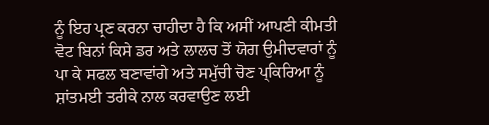ਨੂੰ ਇਹ ਪ੍ਰਣ ਕਰਨਾ ਚਾਹੀਦਾ ਹੈ ਕਿ ਅਸੀਂ ਆਪਣੀ ਕੀਮਤੀ ਵੋਟ ਬਿਨਾਂ ਕਿਸੇ ਡਰ ਅਤੇ ਲਾਲਚ ਤੋਂ ਯੋਗ ਉਮੀਦਵਾਰਾਂ ਨੂੰ ਪਾ ਕੇ ਸਫਲ ਬਣਾਵਾਂਗੇ ਅਤੇ ਸਮੁੱਚੀ ਚੋਣ ਪ੍ਕਿਰਿਆ ਨੂੰ ਸ਼ਾਂਤਮਈ ਤਰੀਕੇ ਨਾਲ ਕਰਵਾਉਣ ਲਈ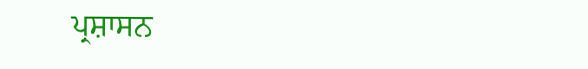ਪ੍ਰਸ਼ਾਸਨ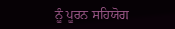ਨੂੰ ਪੂਰਨ ਸਹਿਯੋਗ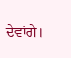ਦੇਵਾਂਗੇ।